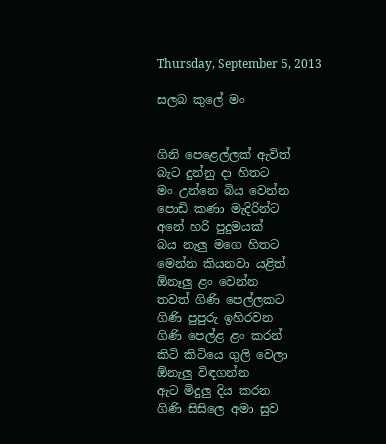Thursday, September 5, 2013

සලබ කුලේ මං


ගිනි පෙළෙල්ලක් ඇවිත්
බැට දුන්නු දා හිතට
මං උන්නෙ බිය වෙන්න
පොඩි කණා මැදිරින්ට
අනේ හරි පුදුමයක්
බය නැලු මගෙ හිතට
මෙන්න කියනවා යළිත්
ඕනෑලු ළං වෙන්න
තවත් ගිණි පෙල්ලකට
ගිණි පුපුරු ඉහිරවන
ගිණි පෙල්ළ ළං කරන්
කිටි කිටියෙ ගුලි වෙලා
ඕනැලු විඳගන්න
ඇට මිදුලු දිය කරන
ගිණි සිසිලෙ අමා සුව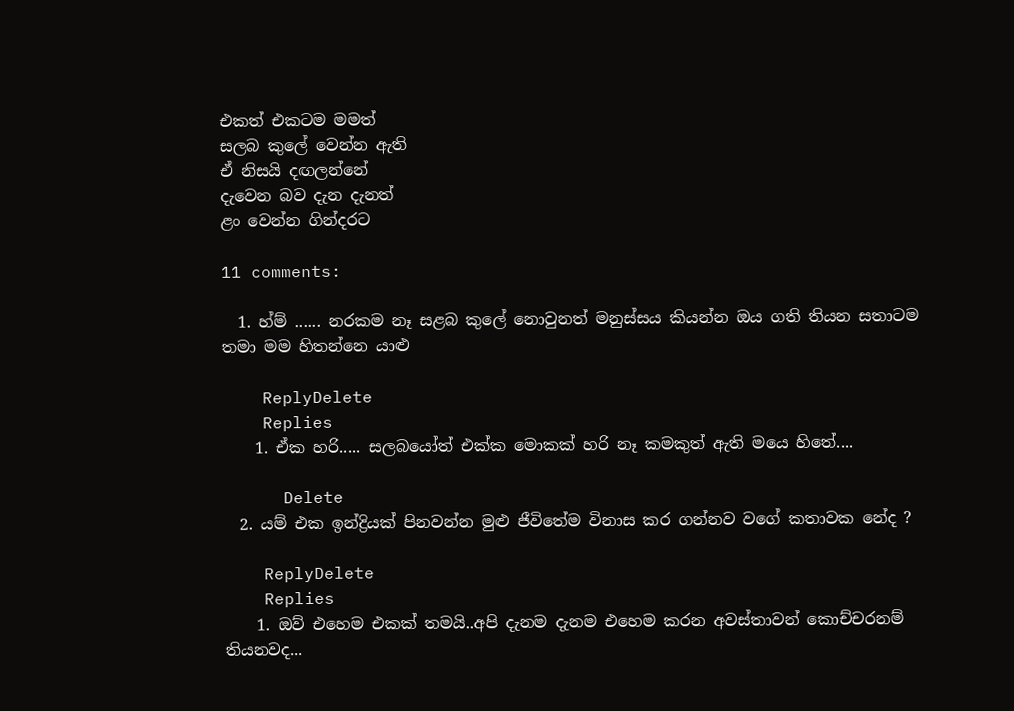එකත් එකටම මමත්
සලබ කුලේ වෙන්න ඇති
ඒ නිසයි දඟලන්නේ
දැවෙන බව දැන දැනත්
ළං වෙන්න ගින්දරට

11 comments:

  1. හ්ම් ...... නරකම නෑ සළබ කුලේ නොවුනත් මනුස්සය කියන්න ඔය ගති තියන සතාටම තමා මම හිතන්නෙ යාළු

    ReplyDelete
    Replies
    1. ඒක හරි..... සලබයෝත් එක්ක මොකක් හරි නෑ කමකුත් ඇති මයෙ හිතේ....

      Delete
  2. යම් එක ඉන්ද්‍රියක් පිනවන්න මුළු ජීවිතේම විනාස කර ගන්නව වගේ කතාවක නේද ?

    ReplyDelete
    Replies
    1. ඔව් එහෙම එකක් තමයි..අපි දැනම දැනම එහෙම කරන අවස්තාවන් කොච්චරනම් තියනවද...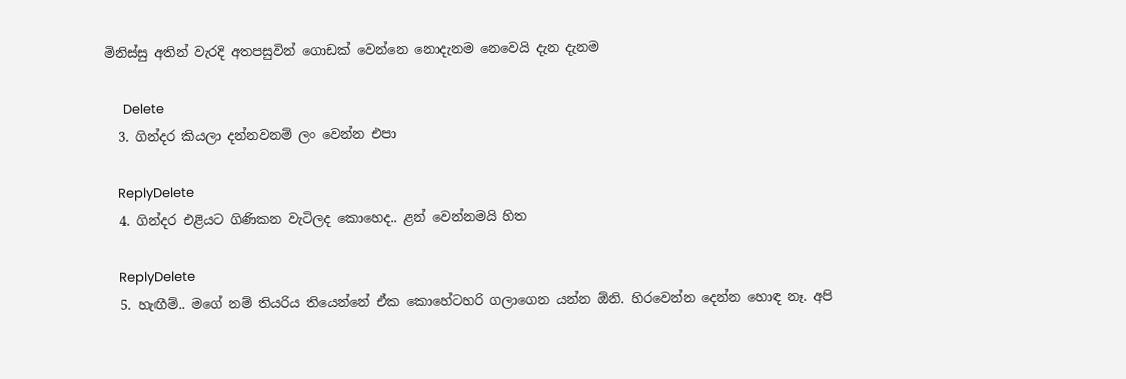මිනිස්සු අතින් වැරදි අතපසුවින් ගොඩක් වෙන්නෙ නොදැනම නෙවෙයි දැන දැනම

      Delete
  3. ගින්දර කියලා දන්නවනම් ලං වෙන්න එපා

    ReplyDelete
  4. ගින්දර එළියට ගිණිකන වැටිලද කොහෙද.. ළන් වෙන්නමයි හිත

    ReplyDelete
  5. හැඟීම්.. මගේ නම් තියරිය තියෙන්නේ ඒක කොහේටහරි ගලාගෙන යන්න ඕනි. හිරවෙන්න දෙන්න හොඳ නෑ. අපි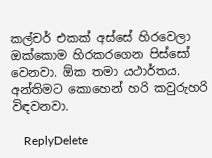කල්චර් එකක් අස්සේ හිරවෙලා ඔක්කොම හිරකරගෙන පිස්සෝ වෙනවා. ඕක තමා යථාර්තය. අන්තිමට කොහෙන් හරි කවුරුහරි විඳවනවා.

    ReplyDelete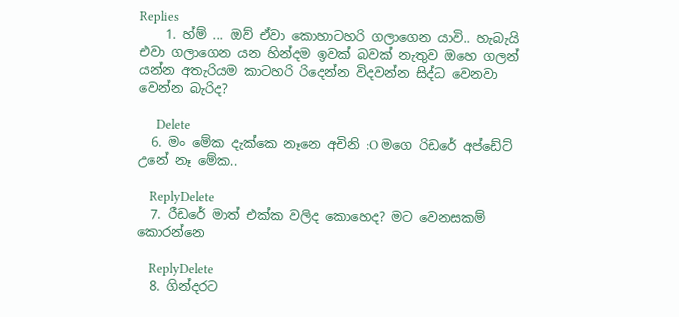Replies
    1. හ්ම් ... ඔව් ඒවා කොහාටහරි ගලාගෙන යාවි.. හැබැයි එවා ගලාගෙන යන හින්දම ඉවක් බවක් නැතුව ඔහෙ ගලන් යන්න අතැරියම කාටහරි රිදෙන්න විදවන්න සිද්ධ වෙනවා වෙන්න බැරිද?

      Delete
  6. මං මේක දැක්කෙ නෑනෙ අචිනි :O මගෙ රිඩරේ අප්ඩේට් උනේ නෑ මේක..

    ReplyDelete
  7. රීඩරේ මාත් එක්ක වලිද කොහෙද? මට වෙනසකම් කොරන්නෙ

    ReplyDelete
  8. ගින්දරට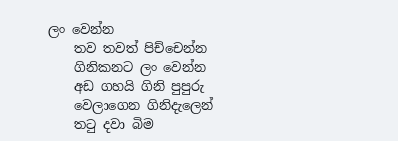ලං වෙන්න
    තව තවත් පිච්චෙන්න
    ගිනිකනට ලං වෙන්න
    අඩ ගහයි ගිනි පුපුරු
    වෙලාගෙන ගිනිදැලෙන්
    තටු දවා බිම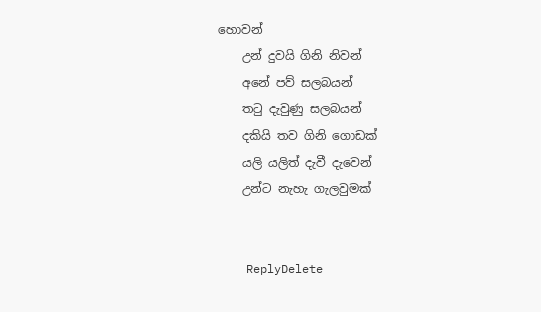හොවන්
    උන් දුවයි ගිනි නිවන්
    අනේ පව් සලබයන්
    තටු දැවුණු සලබයන්
    දකියි තව ගිනි ගොඩක්
    යලි යලිත් දැවී දැවෙන්
    උන්ට නැහැ ගැලවුමක්


    ReplyDelete